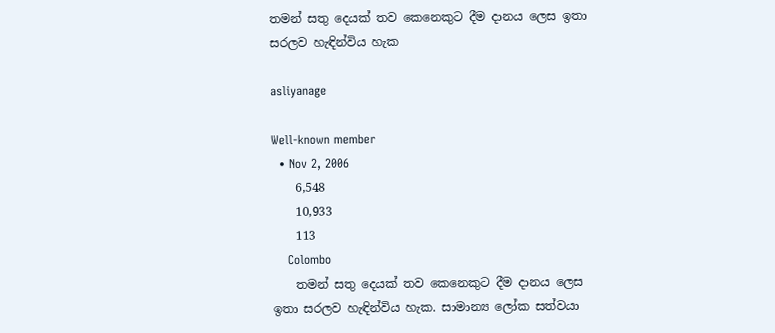තමන් සතු දෙයක් තව කෙනෙකුට දීම දානය ලෙස ඉතා සරලව හැඳින්විය හැක

asliyanage

Well-known member
  • Nov 2, 2006
    6,548
    10,933
    113
    Colombo
    තමන් සතු දෙයක් තව කෙනෙකුට දීම දානය ලෙස ඉතා සරලව හැඳින්විය හැක. සාමාන්‍ය ලෝක සත්වයා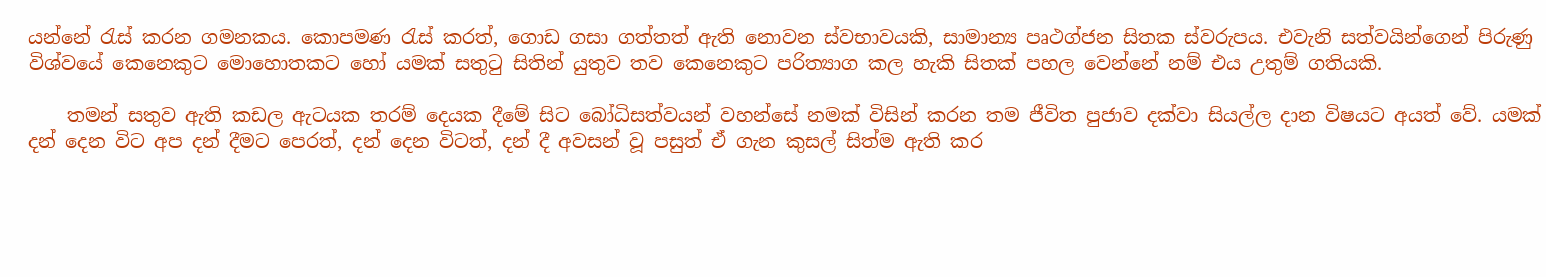යන්නේ රැස් කරන ගමනකය. කොපමණ රැස් කරත්, ගොඩ ගසා ගත්තත් ඇති නොවන ස්වභාවයකි, සාමාන්‍ය පෘථග්ජන සිතක ස්වරුපය. එවැනි සත්වයින්ගෙන් පිරුණු විශ්වයේ කෙනෙකුට මොහොතකට හෝ යමක් සතුටු සිතින් යුතුව තව කෙනෙකුට පරිත්‍යාග කල හැකි සිතක් පහල වෙන්නේ නම් එය උතුම් ගතියකි.

    තමන් සතුව ඇති කඩල ඇටයක තරම් දෙයක දීමේ සිට බෝධිසත්වයන් වහන්සේ නමක් විසින් කරන තම ජීවිත පුජාව දක්වා සියල්ල දාන විෂයට අයත් වේ. යමක් දන් දෙන විට අප දන් දීමට පෙරත්, දන් දෙන විටත්, දන් දී අවසන් වූ පසුත් ඒ ගැන කුසල් සිත්ම ඇති කර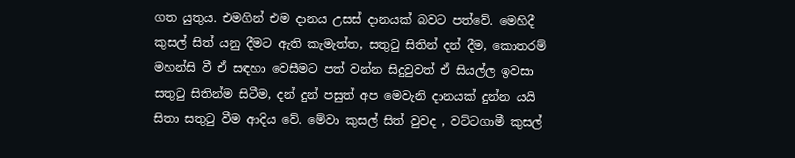ගත යුතුය. එමගින් එම දානය උසස් දානයක් බවට පත්වේ. මෙහිදී කුසල් සිත් යනු දීමට ඇති කැමැත්ත, සතුටු සිතින් දන් දීම, කොතරම් මහන්සි වී ඒ සඳහා වෙසීමට පත් වන්න සිදුවුවත් ඒ සියල්ල ඉවසා සතුටු සිතින්ම සිටීම, දන් දුන් පසුත් අප මෙවැනි දානයක් දුන්න යයි සිතා සතුටු වීම ආදිය වේ. මේවා කුසල් සිත් වුවද , වට්ටගාමී කුසල්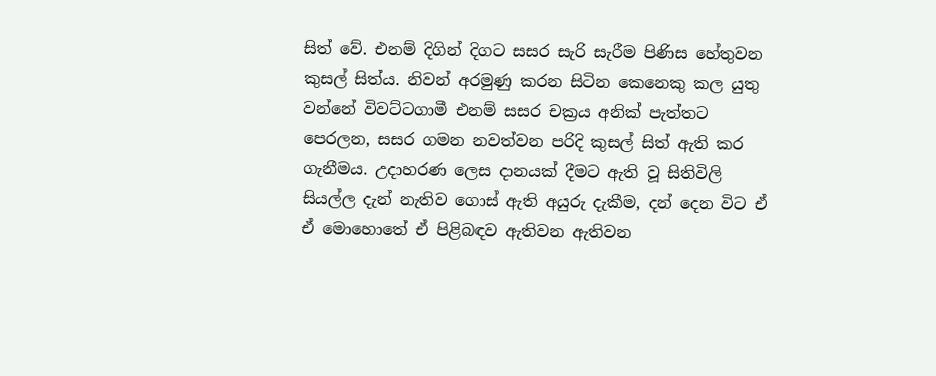සිත් වේ. එනම් දිගින් දිගට සසර සැරි සැරීම පිණිස හේතුවන කුසල් සිත්ය. නිවන් අරමුණු කරන සිටින කෙනෙකු කල යුතු වන්නේ විවට්ටගාමී එනම් සසර චක්‍රය අනික් පැත්තට පෙරලන, සසර ගමන නවත්වන පරිදි කුසල් සිත් ඇති කර ගැනීමය. උදාහරණ ලෙස දානයක් දීමට ඇති වූ සිතිවිලි සියල්ල දැන් නැතිව ගොස් ඇති අයුරු දැකීම, දන් දෙන විට ඒ ඒ මොහොතේ ඒ පිළිබඳව ඇතිවන ඇතිවන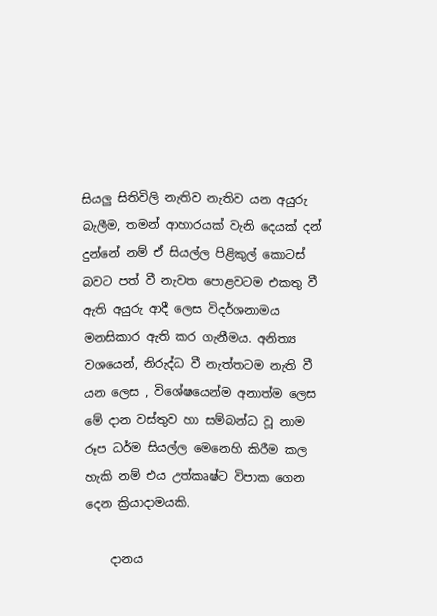සියලු සිතිවිලි නැතිව නැතිව යන අයුරු බැලීම, තමන් ආහාරයක් වැනි දෙයක් දන් දුන්නේ නම් ඒ සියල්ල පිළිකුල් කොටස් බවට පත් වී නැවත පොළවටම එකතු වී ඇති අයුරු ආදී ලෙස විදර්ශනාමය මනසිකාර ඇති කර ගැනීමය. අනිත්‍ය වශයෙන්, නිරුද්ධ වී නැත්තටම නැති වී යන ලෙස , විශේෂයෙන්ම අනාත්ම ලෙස මේ දාන වස්තුව හා සම්බන්ධ වූ නාම රූප ධර්ම සියල්ල මෙනෙහි කිරීම කල හැකි නම් එය උත්කෘෂ්ට විපාක ගෙන දෙන ක්‍රියාදාමයකි.

    දානය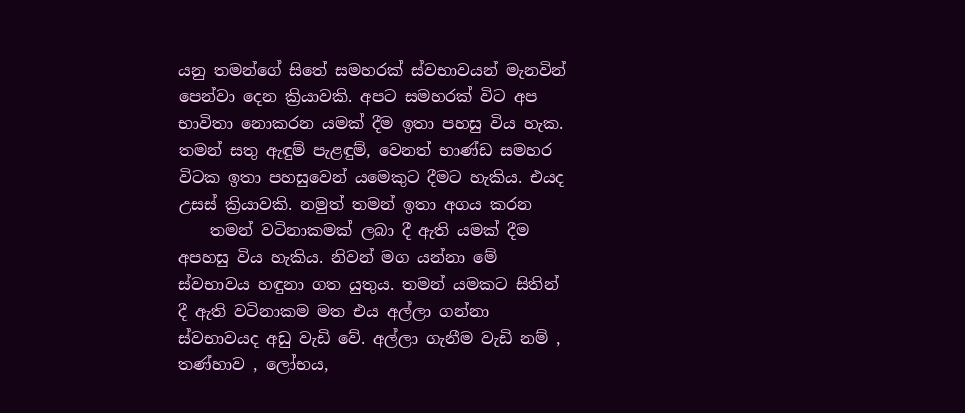යනු තමන්ගේ සිතේ සමහරක් ස්වභාවයන් මැනවින් පෙන්වා දෙන ක්‍රියාවකි. අපට සමහරක් විට අප භාවිතා නොකරන යමක් දීම ඉතා පහසු විය හැක. තමන් සතු ඇඳුම් පැළඳුම්, වෙනත් භාණ්ඩ සමහර විටක ඉතා පහසුවෙන් යමෙකුට දීමට හැකිය. එයද උසස් ක්‍රියාවකි. නමුත් තමන් ඉතා අගය කරන
    තමන් වටිනාකමක් ලබා දී ඇති යමක් දීම අපහසු විය හැකිය. නිවන් මග යන්නා මේ ස්වභාවය හඳුනා ගත යුතුය. තමන් යමකට සිතින් දී ඇති වටිනාකම මත එය අල්ලා ගන්නා ස්වභාවයද අඩු වැඩි වේ. අල්ලා ගැනීම වැඩි නම් , තණ්හාව , ලෝභය,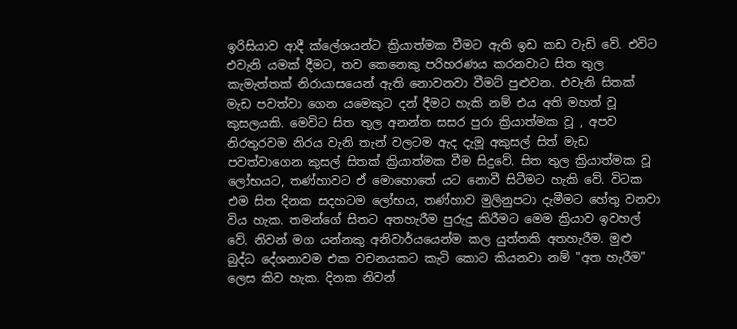ඉරිසියාව ආදී ක්ලේශයන්ට ක්‍රියාත්මක වීමට ඇති ඉඩ කඩ වැඩි වේ. එවිට එවැනි යමක් දීමට, තව කෙනෙකු පරිහරණය කරනවාට සිත තුල කැමැත්තක් නිරායාසයෙන් ඇති නොවනවා වීමට් පුළුවන. එවැනි සිතක් මැඩ පවත්වා ගෙන යමෙකුට දන් දීමට හැකි නම් එය අති මහත් වූ කුසලයකි. මෙවිට සිත තුල අනන්ත සසර පුරා ක්‍රියාත්මක වූ , අපව නිරතුරවම නිරය වැනි තැන් වලටම ඇද දැමූ අකුසල් සිත් මැඩ පවත්වාගෙන කුසල් සිතක් ක්‍රියාත්මක වීම සිදුවේ. සිත තුල ක්‍රියාත්මක වූ ලෝභයට, තණ්හාවට ඒ මොහොතේ යට නොවී සිටීමට හැකි වේ. විටක එම සිත දිනක සදහටම ලෝභය, තණ්හාව මුලිනුපටා දැමීමට හේතු වනවා විය හැක. තමන්ගේ සිතට අතහැරීම පුරුදු කිරීමට මෙම ක්‍රියාව ඉවහල් වේ. නිවන් මග යන්නකු අනිවාර්යයෙන්ම කල යුත්තකි අතහැරීම. මුළු බුද්ධ දේශනාවම එක වචනයකට කැටි කොට කියනවා නම් "අත හැරීම" ලෙස කිව හැක. දිනක නිවන්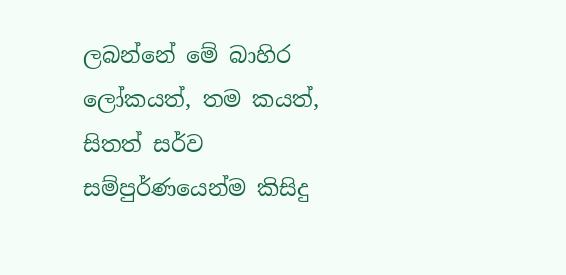ලබන්නේ මේ බාහිර ලෝකයත්, තම කයත්, සිතත් සර්ව සම්පුර්ණයෙන්ම කිසිදු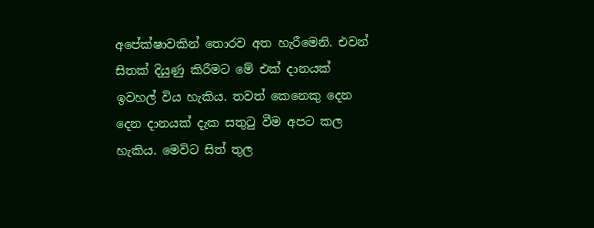අපේක්ෂාවකින් තොරව අත හැරීමෙනි. එවන් සිතක් දියුණු කිරීමට මේ එක් දානයක් ඉවහල් විය හැකිය. තවත් කෙනෙකු දෙන දෙන දානයක් දැක සතුටු වීම අපට කල හැකිය. මෙවිට සිත් තුල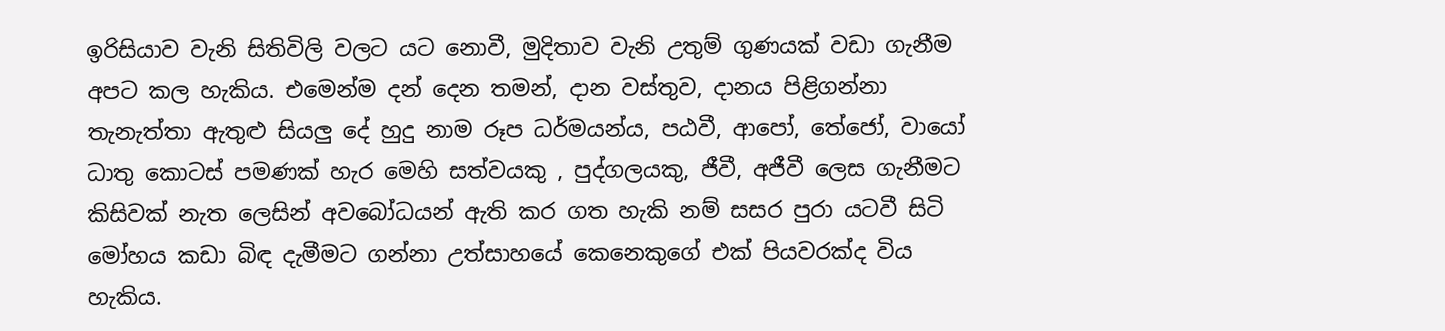ඉරිසියාව වැනි සිතිවිලි වලට යට නොවී, මුදිතාව වැනි උතුම් ගුණයක් වඩා ගැනීම අපට කල හැකිය. එමෙන්ම දන් දෙන තමන්, දාන වස්තුව, දානය පිළිගන්නා තැනැත්තා ඇතුළු සියලු දේ හුදු නාම රූප ධර්මයන්ය, පඨවී, ආපෝ, තේජෝ, වායෝ ධාතු කොටස් පමණක් හැර මෙහි සත්වයකු , පුද්ගලයකු, ජීවී, අජීවී ලෙස ගැනීමට කිසිවක් නැත ලෙසින් අවබෝධයන් ඇති කර ගත හැකි නම් සසර පුරා යටවී සිටි මෝහය කඩා බිඳ දැමීමට ගන්නා උත්සාහයේ කෙනෙකුගේ එක් පියවරක්ද විය හැකිය.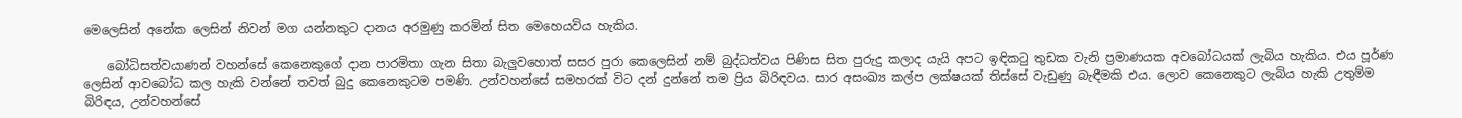මෙලෙසින් අනේක ලෙසින් නිවන් මග යන්නකුට දානය අරමුණු කරමින් සිත මෙහෙයවිය හැකිය.

    බෝධිසත්වයාණන් වහන්සේ කෙනෙකුගේ දාන පාරමිතා ගැන සිතා බැලුවහොත් සසර පුරා කෙලෙසින් නම් බුද්ධත්වය පිණිස සිත පුරුදු කලාද යැයි අපට ඉඳිකටු තුඩක වැනි ප්‍රමාණයක අවබෝධයක් ලැබිය හැකිය. එය පූර්ණ ලෙසින් ආවබෝධ කල හැකි වන්නේ තවත් බුදු කෙනෙකුටම පමණි. උන්වහන්සේ සමහරක් විට දන් දුන්නේ තම ප්‍රිය බිරිඳවය. සාර අසංඛ්‍ය කල්ප ලක්ෂයක් තිස්සේ වැඩුණු බැඳීමකි එය. ලොව කෙනෙකුට ලැබිය හැකි උතුම්ම බිරිඳය, උන්වහන්සේ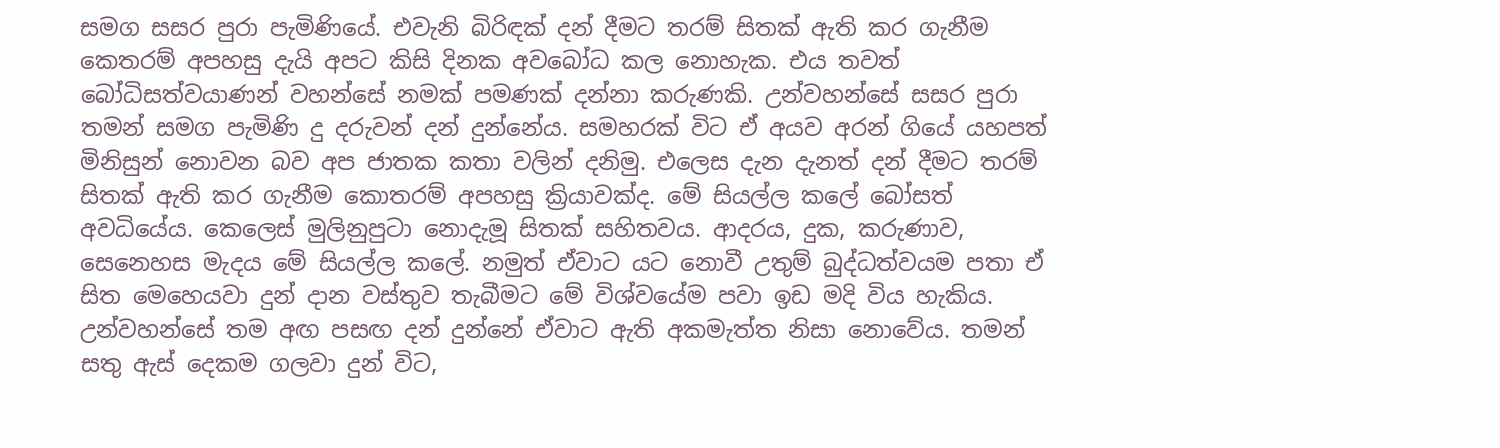සමග සසර පුරා පැමිණියේ. එවැනි බිරිඳක් දන් දීමට තරම් සිතක් ඇති කර ගැනීම කෙතරම් අපහසු දැයි අපට කිසි දිනක අවබෝධ කල නොහැක. එය තවත් බෝධිසත්වයාණන් වහන්සේ නමක් පමණක් දන්නා කරුණකි. උන්වහන්සේ සසර පුරා තමන් සමග පැමිණි දු දරුවන් දන් දුන්නේය. සමහරක් විට ඒ අයව අරන් ගියේ යහපත් මිනිසුන් නොවන බව අප ජාතක කතා වලින් දනිමු. එලෙස දැන දැනත් දන් දීමට තරම් සිතක් ඇති කර ගැනීම කොතරම් අපහසු ක්‍රියාවක්ද. මේ සියල්ල කලේ බෝසත් අවධියේය. කෙලෙස් මුලිනුපුටා නොදැමූ සිතක් සහිතවය. ආදරය, දුක, කරුණාව, සෙනෙහස මැදය මේ සියල්ල කලේ. නමුත් ඒවාට යට නොවී උතුම් බුද්ධත්වයම පතා ඒ සිත මෙහෙයවා දුන් දාන වස්තුව තැබීමට මේ විශ්වයේම පවා ඉඩ මදි විය හැකිය. උන්වහන්සේ තම අඟ පසඟ දන් දුන්නේ ඒවාට ඇති අකමැත්ත නිසා නොවේය. තමන් සතු ඇස් දෙකම ගලවා දුන් විට,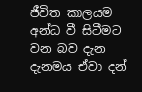ජීවිත කාලයම අන්ධ වී සිටීමට වන බව දැන දැනමය ඒවා දන්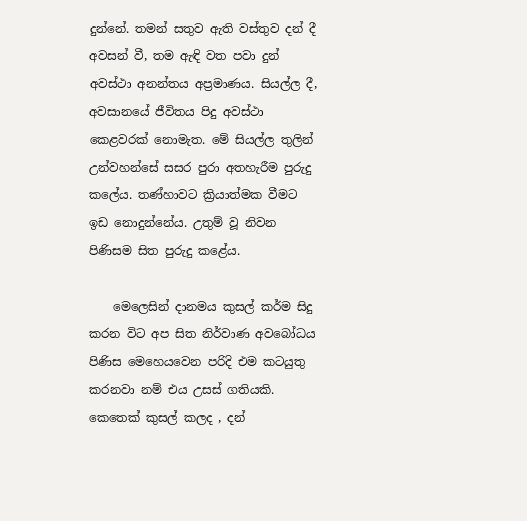දුන්නේ. තමන් සතුව ඇති වස්තුව දන් දී අවසන් වී, තම ඇඳි වත පවා දුන් අවස්ථා අනන්තය අප්‍රමාණය. සියල්ල දී, අවසානයේ ජීවිතය පිදු අවස්ථා කෙළවරක් නොමැත. මේ සියල්ල තුලින් උන්වහන්සේ සසර පුරා අතහැරීම පුරුදු කලේය. තණ්හාවට ක්‍රියාත්මක වීමට ඉඩ නොදුන්නේය. උතුම් වූ නිවන පිණිසම සිත පුරුදු කළේය.

    මෙලෙසින් දානමය කුසල් කර්ම සිදු කරන විට අප සිත නිර්වාණ අවබෝධය පිණිස මෙහෙයවෙන පරිදි එම කටයුතු කරනවා නම් එය උසස් ගතියකි. කෙතෙක් කුසල් කලද , දන්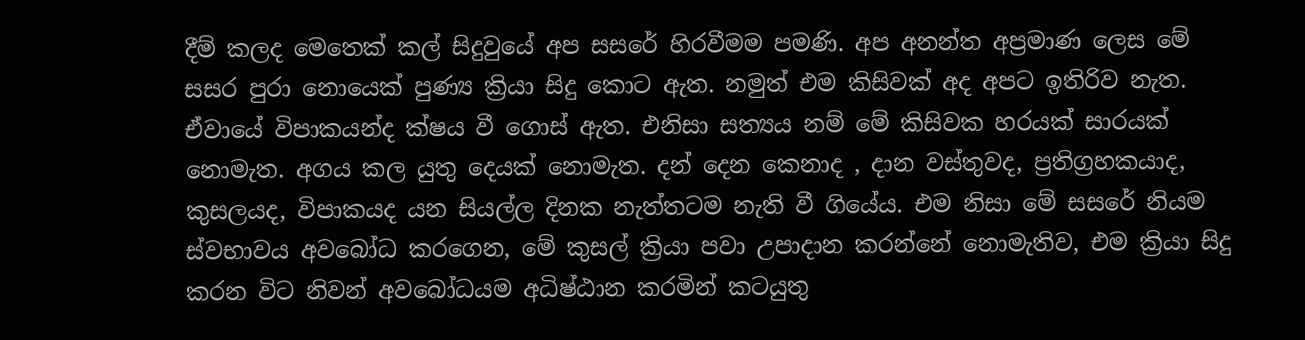දීම් කලද මෙතෙක් කල් සිදුවුයේ අප සසරේ හිරවීමම පමණි. අප අනන්ත අප්‍රමාණ ලෙස මේ සසර පුරා නොයෙක් පුණ්‍ය ක්‍රියා සිදු කොට ඇත. නමුත් එම කිසිවක් අද අපට ඉතිරිව නැත. ඒවායේ විපාකයන්ද ක්ෂය වී ගොස් ඇත. එනිසා සත්‍යය නම් මේ කිසිවක හරයක් සාරයක් නොමැත. අගය කල යුතු දෙයක් නොමැත. දන් දෙන කෙනාද , දාන වස්තුවද, ප්‍රතිග්‍රහකයාද, කුසලයද, විපාකයද යන සියල්ල දිනක නැත්තටම නැති වී ගියේය. එම නිසා මේ සසරේ නියම ස්වභාවය අවබෝධ කරගෙන, මේ කුසල් ක්‍රියා පවා උපාදාන කරන්නේ නොමැතිව, එම ක්‍රියා සිදු කරන විට නිවන් අවබෝධයම අධිෂ්ඨාන කරමින් කටයුතු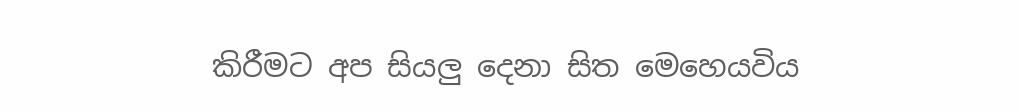කිරීමට අප සියලු දෙනා සිත මෙහෙයවිය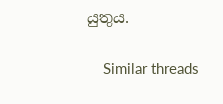යුතුය.


    Similar threads